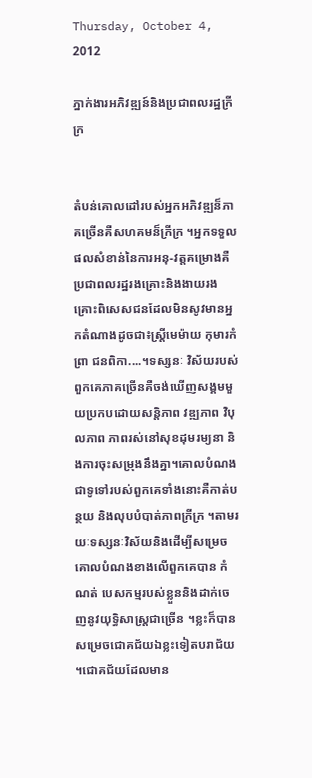Thursday, October 4, 2012

ភ្នាក់ងារអភិវឌ្ឍន៍និងប្រជាពលរដ្ឋក្រីក្រ


តំបន់គោលដៅរបស់អ្នកអភិវឌ្ឍន៏ភាគច្រើនគឺសហគមន៏ក្រីក្រ ។អ្នកទទួលផលសំខាន់នៃការអនុ-វត្តគម្រោងគឺប្រជាពលរដ្ឋរងគ្រោះនិងងាយរងគ្រោះពិសេសជនដែលមិនសូវមានអ្នកតំណាងដូចជា៖ស្រ្តីមេម៉ាយ កុមារកំព្រា ជនពិកា....។ទស្សនៈ វិស័យរបស់ពួកគេភាគច្រើនគឺចង់ឃើញសង្គមមួយប្រកបដោយសន្តិភាព វឌ្ឍភាព វិបុលភាព ភាពរស់នៅសុខដុមរម្យនា និងការចុះសម្រុងនឹងគ្នា។គោលបំណងជាទូទៅរបស់ពួកគេទាំងនោះគឺកាត់បន្ថយ និងលុបបំបាត់ភាពក្រីក្រ ។តាមរយៈទស្សនៈវិស័យនិងដើម្បីសម្រេចគោលបំណងខាងលើពួកគេបាន កំណត់ បេសកម្មរបស់ខ្លួននិងដាក់ចេញនូវយុទ្ធិសាស្រ្តជាច្រើន ។ខ្លះក៏បានសម្រេចជោគជ័យឯខ្លះទៀតបរាជ័យ ។ជោគជ័យដែលមាន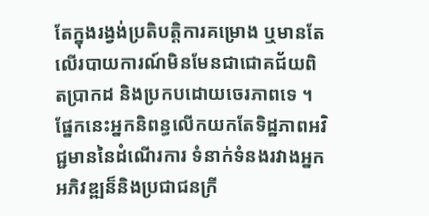តែក្នុងរង្វង់ប្រតិបត្តិការគម្រោង ឬមានតែលើរបាយការណ៍មិនមែនជាជោគជ័យពិតប្រាកដ និងប្រកបដោយចេរភាពទេ ។ផ្នែកនេះអ្នកនិពន្ធលើកយកតែទិដ្ឋភាពអវិជ្ជមាននៃដំណើរការ ទំនាក់ទំនងរវាងអ្នកអភិវឌ្ឍន៏និងប្រជាជនក្រី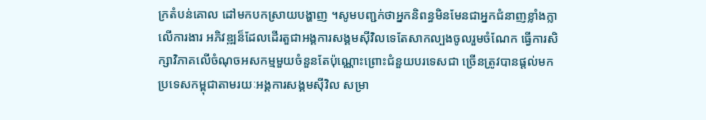ក្រតំបន់គោល ដៅមកបកស្រាយបង្ហាញ ។សូមបញ្ជក់ថាអ្នកនិពន្ធមិនមែនជាអ្នកជំនាញខ្លាំងក្លាលើការងារ អភិវឌ្ឍន៏ដែលដើរតួជាអង្គការសង្គមស៊ីវិលទេតែសាកល្បងចូលរួមចំណែក ធ្វើការសិក្សាវិភាគលើចំណុចអសកម្មមួយចំនួនតែប៉ុណ្ណោះព្រោះជំនួយបរទេសជា ច្រើនត្រូវបានផ្តល់មកប្រទេសកម្ពុជាតាមរយៈអង្គការសង្គមស៊ីវិល សម្រា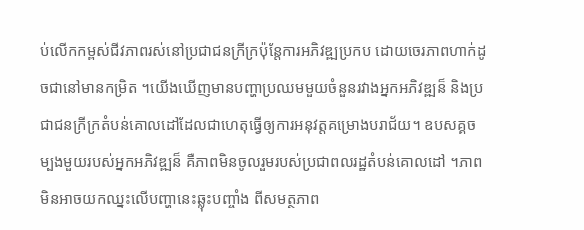ប់លើកកម្ពស់ជីវភាពរស់នៅប្រជាជនក្រីក្រប៉ុន្តែការអភិវឌ្ឍប្រកប ដោយចេរភាពហាក់ដូចជានៅមានកម្រិត ។យើងឃើញមានបញ្ហាប្រឈមមួយចំនួនរវាងអ្នកអភិវឌ្ឍន៏ និងប្រជាជនក្រីក្រតំបន់គោលដៅដែលជាហេតុធ្វើឲ្យការអនុវត្តគម្រោងបរាជ័យ។ ឧបសគ្គចម្បងមួយរបស់អ្នកអភិវឌ្ឍន៏ គឺភាពមិនចូលរួមរបស់ប្រជាពលរដ្ឋតំបន់គោលដៅ ។ភាពមិនអាចយកឈ្នះលើបញ្ហានេះឆ្លុះបញ្ចាំង ពីសមត្ថភាព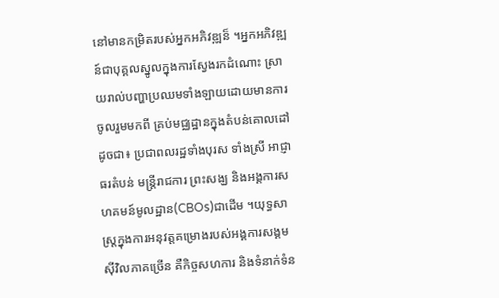នៅមានកម្រិតរបស់អ្នកអភិវឌ្ឍន៏ ។អ្នកអភិវឌ្ឍន៍ជាបុគ្គលស្នូលក្នុងការស្វែងរកដំណោះ ស្រាយរាល់បញ្ហាប្រឈមទាំងឡាយដោយមានការចូលរួមមកពី គ្រប់មជ្ឈដ្ឋានក្នុងតំបន់គោលដៅដូចជា៖ ប្រជាពលរដ្ឋទាំងបុរស ទាំងស្រី អាជ្ញាធរតំបន់ មន្រ្តីរាជការ ព្រះសង្ឃ និងអង្គការសហគមន៍មូលដ្ឋាន(CBOs)ជាដើម ។យុទ្ធសាស្រ្តក្នុងការអនុវត្តគម្រោងរបស់អង្គការសង្គមស៊ីវិលភាគច្រើន គឺកិច្ចសហការ និងទំនាក់ទំន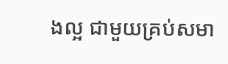ងល្អ ជាមួយគ្រប់សមា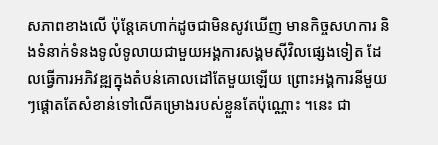សភាពខាងលើ ប៉ុន្តែគេហាក់ដូចជាមិនសូវឃើញ មានកិច្ចសហការ និងទំនាក់ទំនងទូលំទូលាយជាមួយអង្គការសង្គមស៊ីវិលផ្សេងទៀត ដែលធ្វើការអភិវឌ្ឍក្នុងតំបន់គោលដៅតែមួយឡើយ ព្រោះអង្គការនីមួយៗផ្តោតតែសំខាន់ទៅលើគម្រោងរបស់ខ្លួនតែប៉ុណ្ណោះ ។នេះ ជា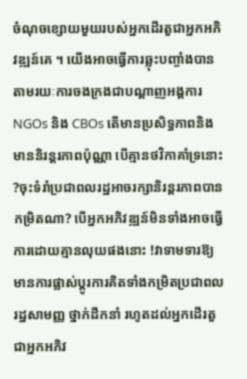ចំណុចខ្សោយមួយរបស់អ្នកដើរតួជាអ្នកអភិវឌ្ឍន៍គេ ។ យើងអាចធ្វើការឆ្លុះបញ្ចាំងបានតាមរយៈការចងក្រងជាបណ្តាញអង្គការ NGOs និង CBOs តើមានប្រសិទ្ធភាពនិងមាននិរន្តរភាពប៉ុណ្ណា បើគ្មានថវិកាគាំទ្រនោះ ?ចុះទំរាំប្រជាពលរដ្ឋអាចរក្សានិរន្តរភាពបានកម្រិតណា? បើអ្នកអភិវឌ្ឍន៍មិនទាំងអាចធ្វើការដោយគ្មានលុយផងនោះ !វាទាមទារឱ្យមានការផ្លាស់ប្តូរការគិតទាំងកម្រិតប្រជាពលរដ្ឋសាមញ្ញ ថ្នាក់ដឹកនាំ រហូតដល់អ្នកដើរតួជាអ្នកអភិវ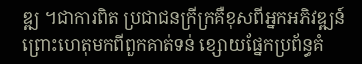ឌ្ឍ ។ជាការពិត ប្រជាជនក្រីក្រគឺខុសពីអ្នកអភិវឌ្ឍន៍ព្រោះហេតុមកពីពួកគាត់ទន់ ខ្សោយផ្នែកប្រព័ន្ធគំ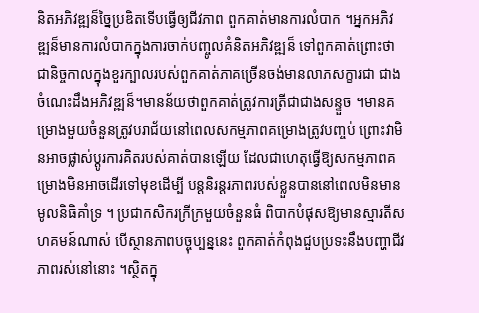និតអភិវឌ្ឍន៏ច្នៃប្រឌិតទើបធ្វើឲ្យជីវភាព ពួកគាត់មានការលំបាក ។អ្នកអភិវឌ្ឍន៏មានការលំបាកក្នុងការចាក់បញ្ចូលគំនិតអភិវឌ្ឍន៏ ទៅពួកគាត់ព្រោះថាជានិច្ចកាលក្នុងខួរក្បាលរបស់ពួកគាត់ភាគច្រើនចង់មានលាភសក្ខារជា ជាងចំណេះដឹងអភិវឌ្ឍន៏។មានន័យថាពួកគាត់ត្រូវការត្រីជាជាងសន្ទួច ។មានគម្រោងមួយចំនួនត្រូវបរាជ័យនៅពេលសកម្មភាពគម្រោងត្រូវបញ្ចប់ ព្រោះវាមិនអាចផ្លាស់ប្តូរការគិតរបស់គាត់បានឡើយ ដែលជាហេតុធ្វើឱ្យសកម្មភាពគម្រោងមិនអាចដើរទៅមុខដើម្បី បន្តនិរន្តរភាពរបស់ខ្លួនបាននៅពេលមិនមានមូលនិធិគាំទ្រ ។ ប្រជាកសិករក្រីក្រមួយចំនួនធំ ពិបាកបំផុសឱ្យមានស្មារតីសហគមន៍ណាស់ បើស្ថានភាពបច្ចុប្បន្ននេះ ពួកគាត់កំពុងជួបប្រទះនឹងបញ្ហាជីវភាពរស់នៅនោះ ។ស្ថិតក្នុ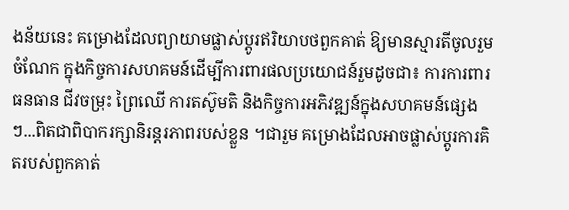ងន័យនេះ គម្រោងដែលព្យាយាមផ្លាស់ប្តូរឥរិយាបថពួកគាត់ ឱ្យមានស្មារតីចូលរួមចំណែក ក្នុងកិច្ចការសហគមន៍ដើម្បីការពារផលប្រយោជន៍រួមដូចជា៖ ការការពារធនធាន ជីវចម្រុះ ព្រៃឈើ ការតស៊ូមតិ និងកិច្ចការអភិវឌ្ឍន៍ក្នុងសហគមន៍ផ្សេងៗ...ពិតជាពិបាករក្សានិរន្តរភាពរបស់ខ្លួន ។ជារួម គម្រោងដែលអាចផ្លាស់ប្តូរការគិតរបស់ពួកគាត់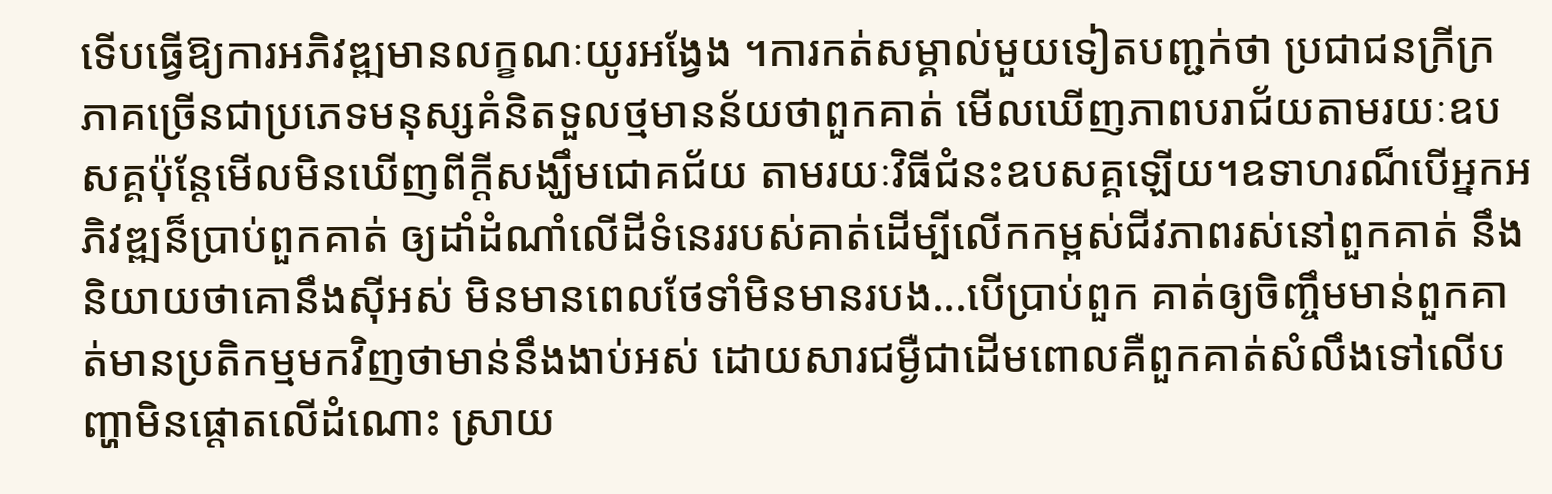ទើបធ្វើឱ្យការអភិវឌ្ឍមានលក្ខណៈយូរអង្វែង ។ការកត់សម្គាល់មួយទៀតបញ្ជក់ថា ប្រជាជនក្រីក្រភាគច្រើនជាប្រភេទមនុស្សគំនិតទួលថ្មមានន័យថាពួកគាត់ មើលឃើញភាពបរាជ័យតាមរយៈឧបសគ្គប៉ុន្តែមើលមិនឃើញពីក្តីសង្ឃឹមជោគជ័យ តាមរយៈវិធីជំនះឧបសគ្គឡើយ។ឧទាហរណ៏បើអ្នកអភិវឌ្ឍន៏ប្រាប់ពួកគាត់ ឲ្យដាំដំណាំលើដីទំនេររបស់គាត់ដើម្បីលើកកម្ពស់ជីវភាពរស់នៅពួកគាត់ នឹងនិយាយថាគោនឹងស៊ីអស់ មិនមានពេលថែទាំមិនមានរបង...បើប្រាប់ពួក គាត់ឲ្យចិញ្ចឹមមាន់ពួកគាត់មានប្រតិកម្មមកវិញថាមាន់នឹងងាប់អស់ ដោយសារជម្ងឺជាដើមពោលគឺពួកគាត់សំលឹងទៅលើបញ្ហាមិនផ្តោតលើដំណោះ ស្រាយ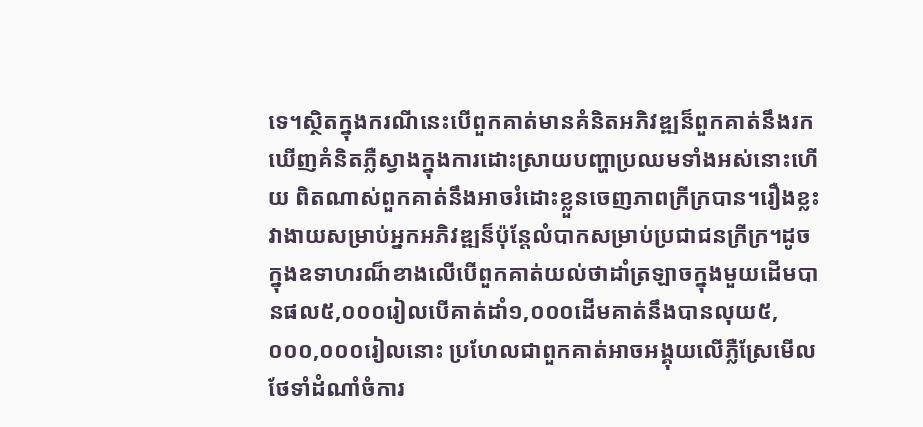ទេ។ស្ថិតក្នុងករណីនេះបើពួកគាត់មានគំនិតអភិវឌ្ឍន៏ពួកគាត់នឹងរក ឃើញគំនិតភ្លឺស្វាងក្នុងការដោះស្រាយបញ្ហាប្រឈមទាំងអស់នោះហើយ ពិតណាស់ពួកគាត់នឹងអាចរំដោះខ្លួនចេញភាពក្រីក្របាន។រឿងខ្លះ វាងាយសម្រាប់អ្នកអភិវឌ្ឍន៏ប៉ុន្តែលំបាកសម្រាប់ប្រជាជនក្រីក្រ។ដូច ក្នុងឧទាហរណ៏ខាងលើបើពួកគាត់យល់ថាដាំត្រឡាចក្នុងមួយដើមបានផល៥,០០០រៀលបើគាត់ដាំ១,០០០ដើមគាត់នឹងបានលុយ៥,០០០,០០០រៀលនោះ ប្រហែលជាពួកគាត់អាចអង្គុយលើភ្លឺស្រែមើលថែទាំដំណាំចំការ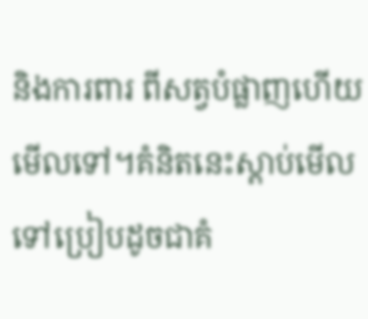និងការពារ ពីសត្វបំផ្លាញហើយមើលទៅ។គំនិតនេះស្តាប់មើលទៅប្រៀបដូចជាគំ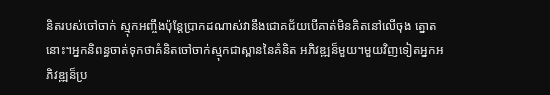និតរបស់ចៅចាក់ ស្មុកអញ្ចឹងប៉ុន្តែប្រាកដណាស់វានឹងជោគជ័យបើគាត់មិនគិតនៅលើចុង ត្នោតនោះ។អ្នកនិពន្ធចាត់ទុកថាគំនិតចៅចាក់ស្មុកជាស្ពាននៃគំនិត អភិវឌ្ឍន៏មួយ។មួយវិញទៀតអ្នកអភិវឌ្ឍន៏ប្រ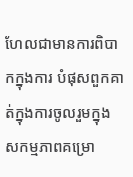ហែលជាមានការពិបាកក្នុងការ បំផុសពួកគាត់ក្នុងការចូលរួមក្នុងសកម្មភាពគម្រោ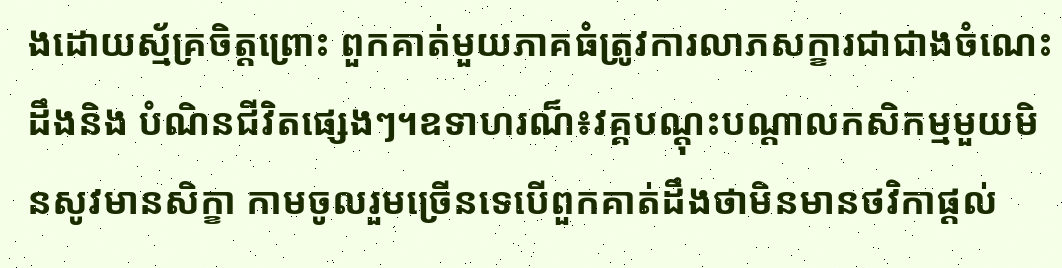ងដោយស្ម័គ្រចិត្តព្រោះ ពួកគាត់មួយភាគធំត្រូវការលាភសក្ខារជាជាងចំណេះដឹងនិង បំណិនជីវិតផ្សេងៗ។ឧទាហរណ៏៖វគ្គបណ្តុះបណ្តាលកសិកម្មមួយមិនសូវមានសិក្ខា កាមចូលរួមច្រើនទេបើពួកគាត់ដឹងថាមិនមានថវិកាផ្តល់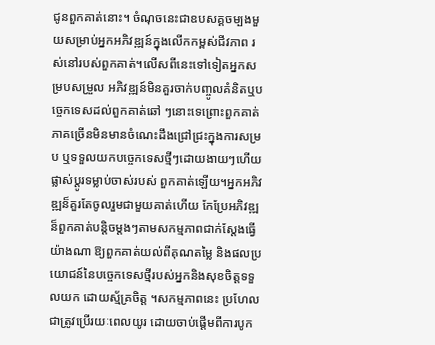ជូនពួកគាត់នោះ។ ចំណុចនេះជាឧបសគ្គចម្បងមួយសម្រាប់អ្នកអភិវឌ្ឍន៍ក្នុងលើកកម្ពស់ជីវភាព រស់នៅរបស់ពួកគាត់។លើសពីនេះទៅទៀតអ្នកសម្របសម្រួល អភិវឌ្ឍន៍មិនគួរចាក់បញ្ចូលគំនិតឬបចេ្ចកទេសដល់ពួកគាត់ឆៅ ៗនោះទេព្រោះពួកគាត់ភាគច្រើនមិនមានចំណេះដឹងជ្រៅជ្រះក្នុងការសម្រប ឬទទួលយកបច្ចេកទេសថ្មីៗដោយងាយៗហើយផ្លាស់ប្តូរទម្លាប់ចាស់របស់ ពួកគាត់ឡើយ។អ្នកអភិវឌ្ឍន៏គួរតែចូលរួមជាមួយគាត់ហើយ កែប្រែអភិវឌ្ឍន៏ពួកគាត់បន្តិចម្តងៗតាមសកម្មភាពជាក់ស្តែងធ្វើយ៉ាងណា ឱ្យពួកគាត់យល់ពីគុណតម្លៃ និងផលប្រយោជន៍នៃបច្ចេកទេសថ្មីរបស់អ្នកនិងសុខចិត្តទទួលយក ដោយស្ម័គ្រចិត្ត ។សកម្មភាពនេះ ប្រហែលជាត្រូវប្រើរយៈពេលយូរ ដោយចាប់ផ្តើមពីការបូក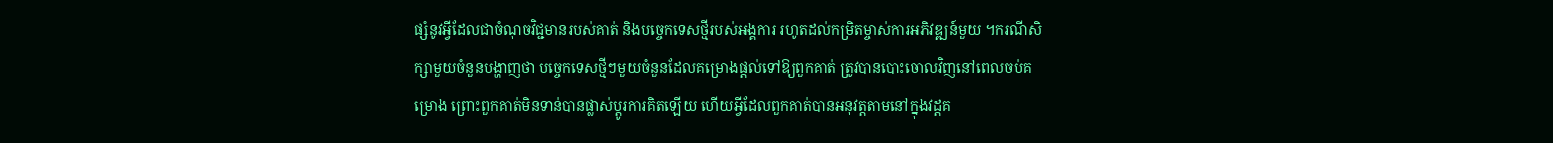ផ្សំនូវអ្វីដែលជាចំណុចវិជ្ជមានរបស់គាត់ និងបច្ចេកទេសថ្មីរបស់អង្គការ រហូតដល់កម្រិតម្ចាស់ការអភិវឌ្ឍន៍មួយ ។ករណីសិក្សាមួយចំនួនបង្ហាញថា បច្ចេកទេសថ្មីៗមួយចំនួនដែលគម្រោងផ្តល់ទៅឱ្យពួកគាត់ ត្រូវបានបោះចោលវិញនៅពេលចប់គម្រោង ព្រោះពួកគាត់មិនទាន់បានផ្លាស់ប្តូរការគិតឡើយ ហើយអ្វីដែលពួកគាត់បានអនុវត្តតាមនៅក្នុងវដ្តគ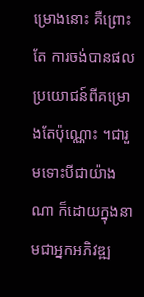ម្រោងនោះ គឺព្រោះតែ ការចង់បានផលប្រយោជន៍ពីគម្រោងតែប៉ុណ្ណោះ ។ជារួមទោះបីជាយ៉ាងណា ក៏ដោយក្នុងនាមជាអ្នកអភិវឌ្ឍ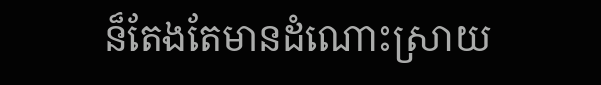ន៏តែងតែមានដំណោះស្រាយ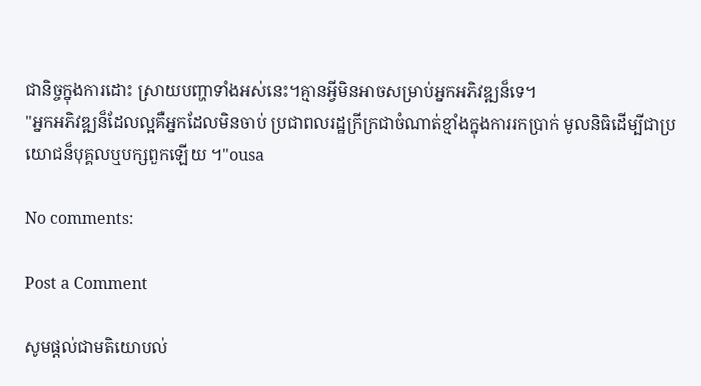ជានិច្ចក្នុងការដោះ ស្រាយបញ្ហាទាំងអស់នេះ។គ្មានអ្វីមិនអាចសម្រាប់អ្នកអភិវឌ្ឍន៏ទេ។
"អ្នកអភិវឌ្ឍន៏ដែលល្អគឺអ្នកដែលមិនចាប់ ប្រជាពលរដ្ឋក្រីក្រជាចំណាត់ខ្មាំងក្នុងការរកប្រាក់ មូលនិធិដើម្បីជាប្រយោជន៏បុគ្គលឬបក្សពួកឡើយ ។"ousa

No comments:

Post a Comment

សូមផ្តល់ជាមតិយោបល់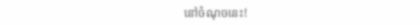នៅចំណុចនេះ!